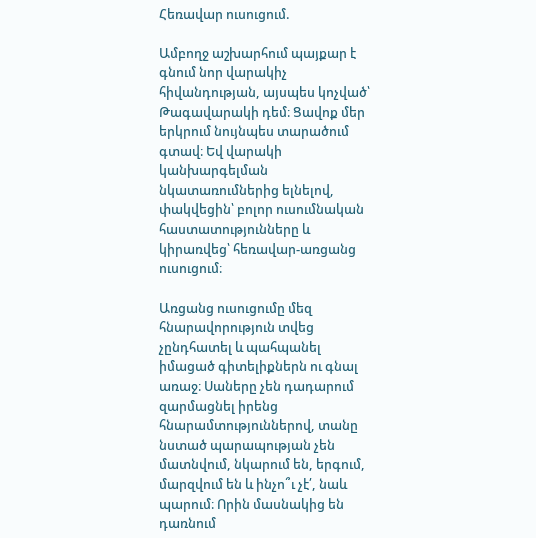Հեռավար ուսուցում.

Ամբողջ աշխարհում պայքար է գնում նոր վարակիչ հիվանդության, այսպես կոչված՝ Թագավարակի դեմ։ Ցավոք մեր երկրում նույնպես տարածում գտավ։ Եվ վարակի կանխարգելման նկատառումներից ելնելով, փակվեցին՝ բոլոր ուսումնական հաստատությունները և կիրառվեց՝ հեռավար-առցանց ուսուցում։

Առցանց ուսուցումը մեզ հնարավորություն տվեց չընդհատել և պահպանել իմացած գիտելիքներն ու գնալ առաջ։ Սաները չեն դադարում զարմացնել իրենց հնարամտություններով, տանը նստած պարապության չեն մատնվում, նկարում են, երգում, մարզվում են և ինչո՞ւ չէ՛, նաև պարում։ Որին մասնակից են դառնում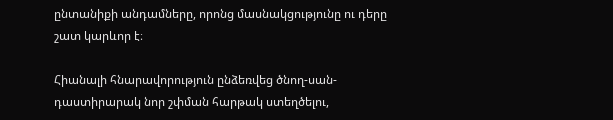ընտանիքի անդամները, որոնց մասնակցությունը ու դերը շատ կարևոր է։

Հիանալի հնարավորություն ընձեռվեց ծնող-սան-դաստիրարակ նոր շփման հարթակ ստեղծելու,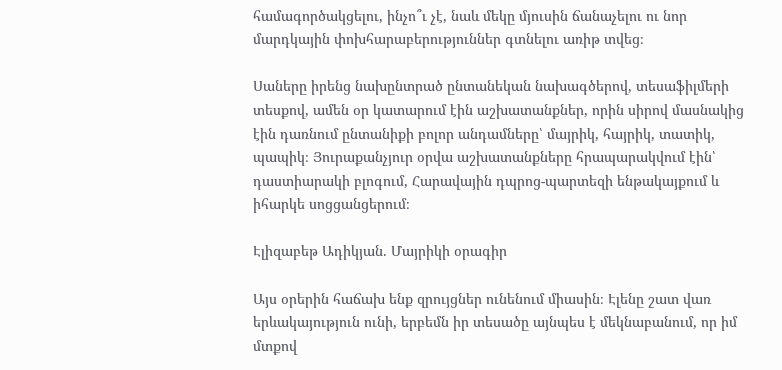համագործակցելու, ինչո՞ւ չէ, նաև մեկը մյուսին ճանաչելու ու նոր մարդկային փոխհարաբերություններ գտնելու առիթ տվեց։

Սաները իրենց նախընտրած ընտանեկան նախագծերով, տեսաֆիլմերի տեսքով, ամեն օր կատարում էին աշխատանքներ, որին սիրով մասնակից էին դառնում ընտանիքի բոլոր անդամները՝ մայրիկ, հայրիկ, տատիկ, պապիկ։ Յուրաքանչյուր օրվա աշխատանքները հրապարակվում էին՝ դաստիարակի բլոգում, Հարավային դպրոց-պարտեզի ենթակայքում և իհարկե սոցցանցերում։

Էլիզաբեթ Ադիկյան. Մայրիկի օրագիր

Այս օրերին հաճախ ենք զրույցներ ունենում միասին։ Էլենը շատ վառ երևակայություն ունի, երբեմն իր տեսածը այնպես է մեկնաբանում, որ իմ մտքով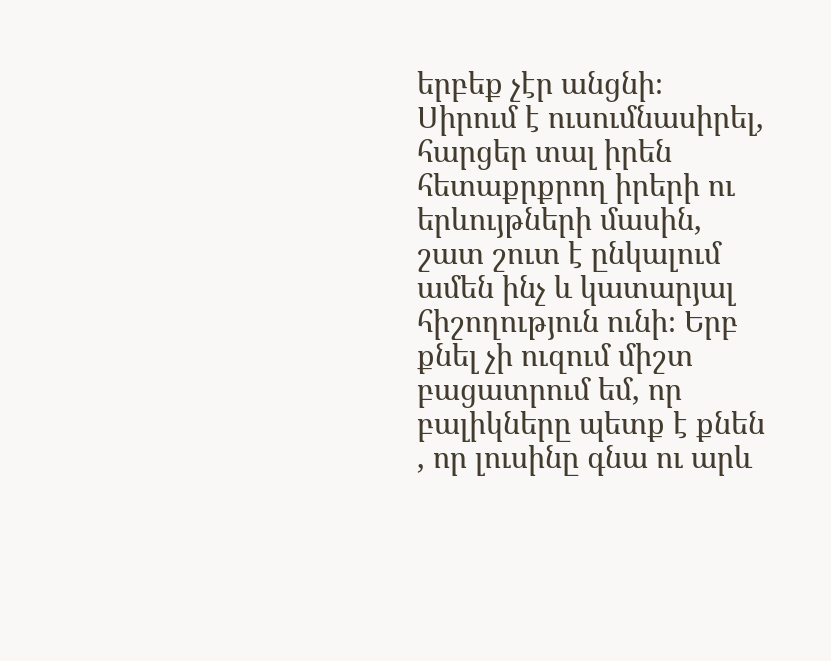երբեք չէր անցնի։ Սիրում է ուսումնասիրել, հարցեր տալ իրեն հետաքրքրող իրերի ու երևույթների մասին, շատ շուտ է ընկալում ամեն ինչ և կատարյալ հիշողություն ունի։ Երբ քնել չի ուզում միշտ բացատրում եմ, որ բալիկները պետք է քնեն , որ լուսինը գնա ու արև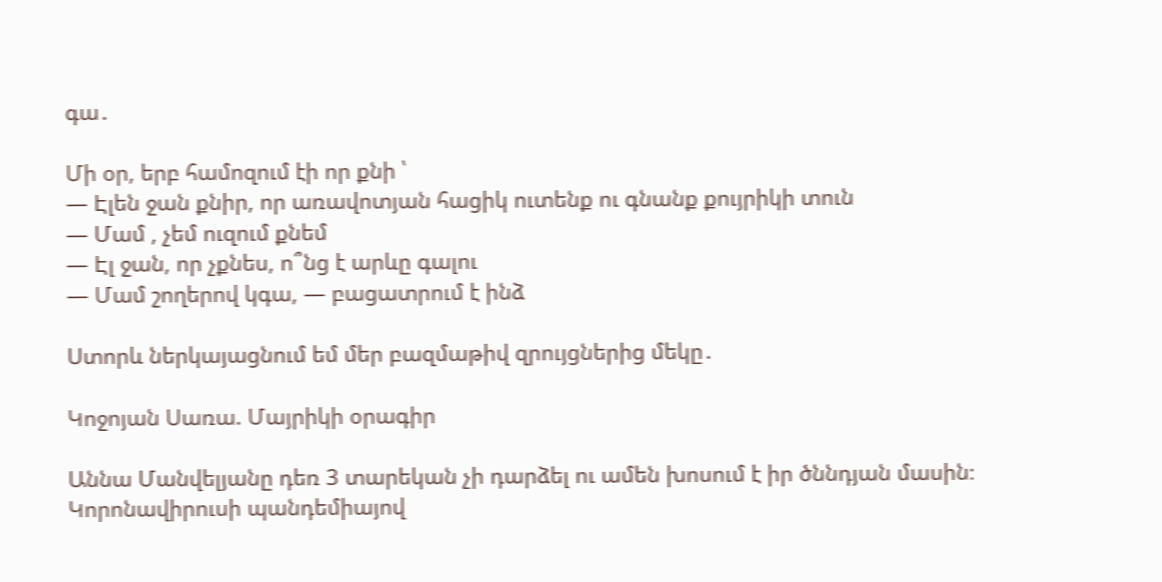գա․

Մի օր, երբ համոզում էի որ քնի ՝
— Էլեն ջան քնիր, որ առավոտյան հացիկ ուտենք ու գնանք քույրիկի տուն
— Մամ , չեմ ուզում քնեմ
— Էլ ջան, որ չքնես, ո՞նց է արևը գալու
— Մամ շողերով կգա, — բացատրում է ինձ

Ստորև ներկայացնում եմ մեր բազմաթիվ զրույցներից մեկը․

Կոջոյան Սառա. Մայրիկի օրագիր

Աննա Մանվելյանը դեռ 3 տարեկան չի դարձել ու ամեն խոսում է իր ծննդյան մասին։
Կորոնավիրուսի պանդեմիայով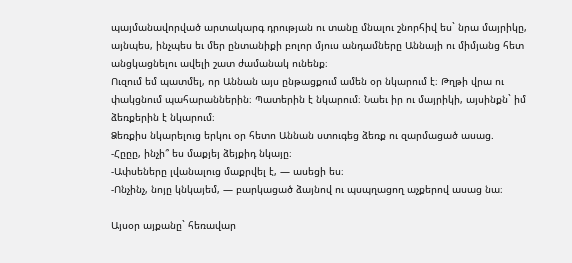պայմանավորված արտակարգ դրության ու տանը մնալու շնորհիվ ես` նրա մայրիկը, այնպես, ինչպես եւ մեր ընտանիքի բոլոր մյուս անդամները Աննայի ու միմյանց հետ անցկացնելու ավելի շատ ժամանակ ունենք։
Ուզում եմ պատմել, որ Աննան այս ընթացքում ամեն օր նկարում է։ Թղթի վրա ու փակցնում պահարաններին։ Պատերին է նկարում։ Նաեւ իր ու մայրիկի, այսինքն` իմ ձեռքերին է նկարում։
Ձեռքիս նկարելուց երկու օր հետո Աննան ստուգեց ձեռք ու զարմացած ասաց.
-Հըըը, ինչի՞ ես մաքյեյ ձեյքիդ նկայը։
-Ափսեները լվանալուց մաքրվել է, — ասեցի ես։
-Ոնչինչ, նոյը կնկայեմ, — բարկացած ձայնով ու պսպղացող աչքերով ասաց նա։

Այսօր այքանը` հեռավար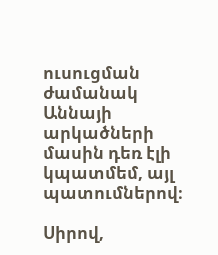ուսուցման ժամանակ Աննայի արկածների մասին դեռ էլի կպատմեմ, այլ պատումներով։

Սիրով,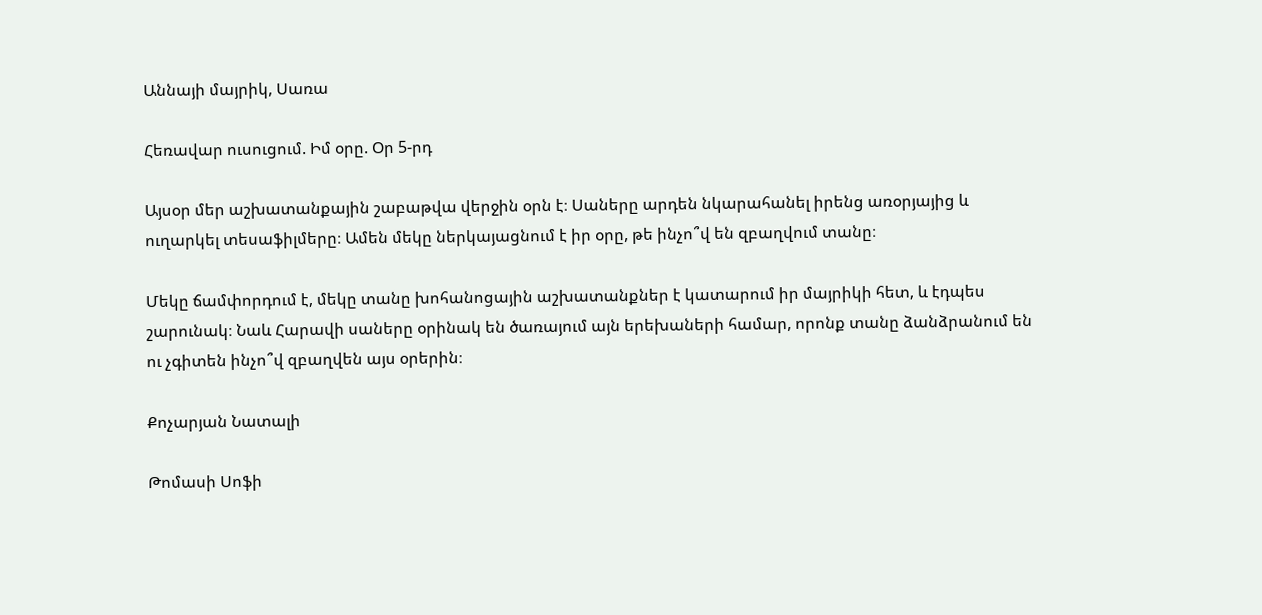Աննայի մայրիկ, Սառա

Հեռավար ուսուցում. Իմ օրը. Օր 5-րդ

Այսօր մեր աշխատանքային շաբաթվա վերջին օրն է։ Սաները արդեն նկարահանել իրենց առօրյայից և ուղարկել տեսաֆիլմերը։ Ամեն մեկը ներկայացնում է իր օրը, թե ինչո՞վ են զբաղվում տանը։

Մեկը ճամփորդում է, մեկը տանը խոհանոցային աշխատանքներ է կատարում իր մայրիկի հետ, և էդպես շարունակ։ Նաև Հարավի սաները օրինակ են ծառայում այն երեխաների համար, որոնք տանը ձանձրանում են ու չգիտեն ինչո՞վ զբաղվեն այս օրերին։

Քոչարյան Նատալի

Թոմասի Սոֆի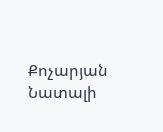Քոչարյան Նատալի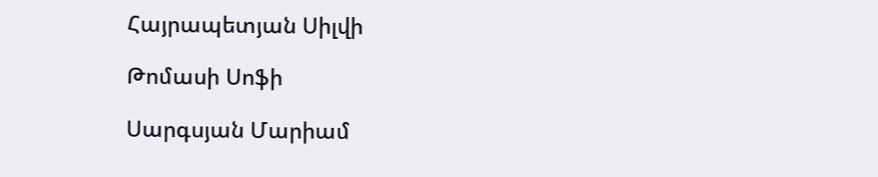Հայրապետյան Սիլվի

Թոմասի Սոֆի

Սարգսյան Մարիամ